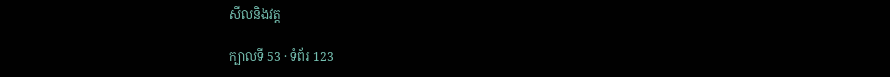សីលនិងវត្ត

ក្បាលទី 53 · ទំព័រ 123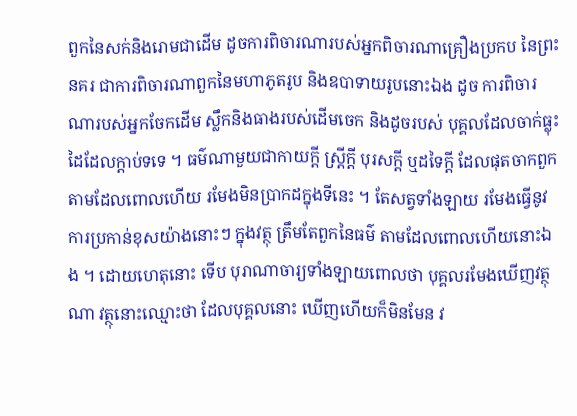ពួកនៃសក់និងរោមជាដើម ដូចការពិចារណារបស់អ្នកពិចារណាគ្រឿងប្រកប នៃព្រះនគរ ជាការពិចារណាពួកនៃមហាភូតរូប និងឧបាទាយរូបនោះឯង ដូច ការពិចារណារបស់អ្នកចែកដើម ស្លឹកនិងធាងរបស់ដើមចេក និងដូចរបស់ បុគ្គលដែលចាក់ធ្លុះ ដៃដែលក្តាប់ទទេ ។ ធម៌ណាមួយជាកាយក្តី ស្ត្រីក្តី បុរសក្តី ឬដទៃក្តី ដែលផុតចាកពួកតាមដែលពោលហើយ រមែងមិនប្រាកដក្នុងទីនេះ ។ តែសត្វទាំងឡាយ រមែងធ្វើនូវការប្រកាន់ខុសយ៉ាងនោះៗ ក្នុងវត្ថុ ត្រឹមតែពួកនៃធម៌ តាមដែលពោលហើយនោះឯង ។ ដោយហេតុនោះ ទើប បុរាណាចារ្យទាំងឡាយពោលថា បុគ្គលរមែងឃើញវត្ថុណា វត្ថុនោះឈ្មោះថា ដែលបុគ្គលនោះ ឃើញហើយក៏មិនមែន វ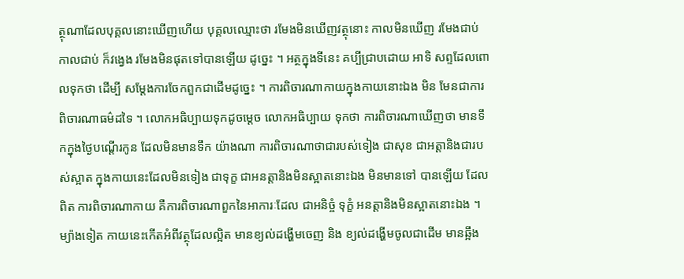ត្ថុណាដែលបុគ្គលនោះឃើញហើយ បុគ្គលឈ្មោះថា រមែងមិនឃើញវត្ថុនោះ កាលមិនឃើញ រមែងជាប់ កាលជាប់ ក៏វង្វេង រមែងមិនផុតទៅបានឡើយ ដូច្នេះ ។ អត្ថក្នុងទីនេះ គប្បីជ្រាបដោយ អាទិ សព្ទដែលពោលទុកថា ដើម្បី សម្តែងការចែកពួកជាដើមដូច្នេះ ។ ការពិចារណាកាយក្នុងកាយនោះឯង មិន មែនជាការពិចារណាធម៌ដទៃ ។ លោកអធិប្បាយទុកដូចម្តេច លោកអធិប្បាយ ទុកថា ការពិចារណាឃើញថា មានទឹកក្នុងថ្ងៃបណ្តើរកូន ដែលមិនមានទឹក យ៉ាងណា ការពិចារណាថាជារបស់ទៀង ជាសុខ ជាអត្តានិងជារបស់ស្អាត ក្នុងកាយនេះដែលមិនទៀង ជាទុក្ខ ជាអនត្តានិងមិនស្អាតនោះឯង មិនមានទៅ បានឡើយ ដែលពិត ការពិចារណាកាយ គឺការពិចារណាពួកនៃអាការៈដែល ជាអនិច្ចំ ទុក្ខំ អនត្តានិងមិនស្អាតនោះឯង ។ ម្យ៉ាងទៀត កាយនេះកើតអំពីវត្ថុដែលល្អិត មានខ្យល់ដង្ហើមចេញ និង ខ្យល់ដង្ហើមចូលជាដើម មានឆ្អឹង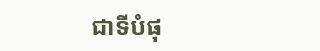ជាទីបំផុ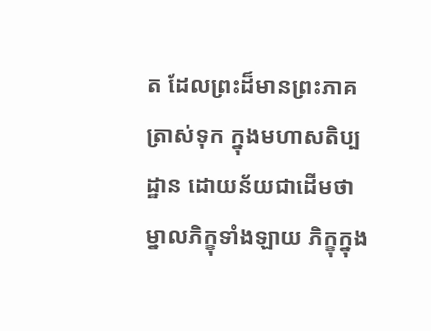ត ដែលព្រះដ៏មានព្រះភាគត្រាស់ទុក ក្នុងមហាសតិប្បដ្ឋាន ដោយន័យជាដើមថា ម្នាលភិក្ខុទាំងឡាយ ភិក្ខុក្នុង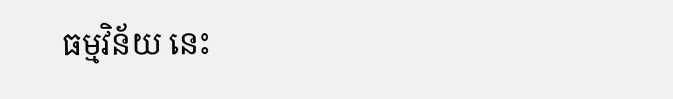ធម្មវិន័យ នេះ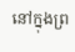នៅក្នុងព្រ